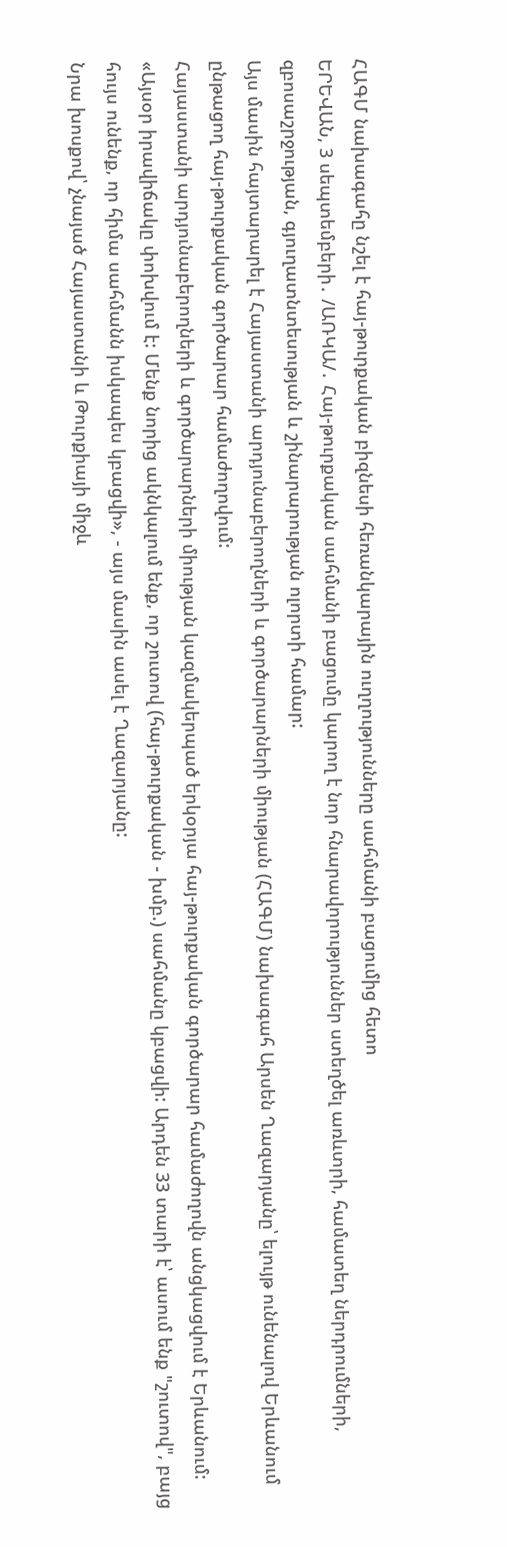ՀԱԳՄ նախագահը նշել է հայ-թուրքական բիզնեսի հեռանկարային ուղղությունները սահմանի բացումից հետո
ԵՐԵՎԱՆ, 3 սեպտեմբերի․ /ԱՌԿԱ/․ Հայ-թուրքական սահմանի բացումը կարող է նոր հնարավորություններ ստեղծել առևտրի, համատեղ ներդրումների, զբոսաշրջության, գյուղատնտեսության և շինարարության ոլորտի համար:
Այս մասին հայտարարել է Հայաստանի արդյունաբերողների և գործարարների միության (ՀԱԳՄ) նախագահ Արսեն Ղազարյանը՝ ելույթ ունենալով Երևանում ընթացող հայ-թուրքական գործարար համաժողովում:
Հայաստանի արդյունաբերողների և գործարարների միության կազմակերպած երկօրյա հայ-թուրքական գործարար համաժողովն անցկացվում է Երևանում:
«Այսօր իրավիճակը փոխվում է: Մենք նորից ակնկալում ենք, որ շուտով (հայ-թուրքական - խմբ.) սահմանը կբացվի: Արդեն 33 տարի է՝ ասում ենք "շուտով", բայց հույս ունենք, որ հիմա սահմանն իսկապես կբացվի», - այս մասին ասել է Ղազարյանը:
Նրա խոսքով՝ չնայած Հայաստանի և Թուրքիայի միջև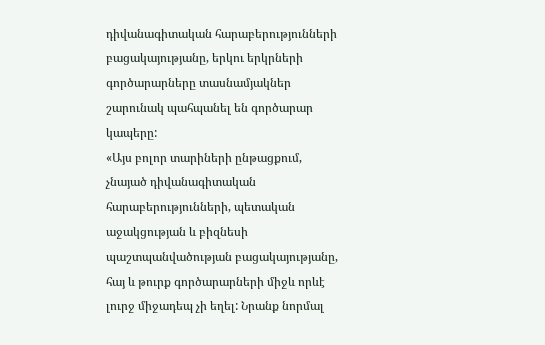դիվանագիտական հարաբերությունների բացակայությանը, երկու երկրների գործարարները տասնամյակներ շարունակ պահպանել են գործարար կապերը:
«Այս բոլոր տարիների ընթացքում, չնայած դիվանագիտական հարաբերությունների, պետական աջակցության և բիզնեսի պաշտպանվածության բացակայությանը, հայ և թուրք գործարարների միջև որևէ լուրջ միջադեպ չի եղել: Նրանք նորմալ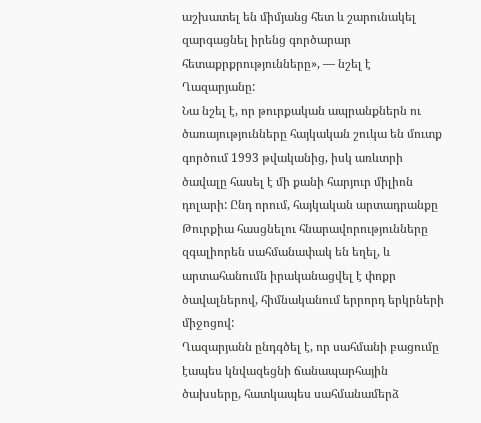աշխատել են միմյանց հետ և շարունակել զարգացնել իրենց գործարար հետաքրքրությունները», — նշել է Ղազարյանը:
Նա նշել է, որ թուրքական ապրանքներն ու ծառայությունները հայկական շուկա են մուտք գործում 1993 թվականից, իսկ առևտրի ծավալը հասել է մի քանի հարյուր միլիոն դոլարի: Ընդ որում, հայկական արտադրանքը Թուրքիա հասցնելու հնարավորությունները զգալիորեն սահմանափակ են եղել, և արտահանումն իրականացվել է փոքր ծավալներով, հիմնականում երրորդ երկրների միջոցով:
Ղազարյանն ընդգծել է, որ սահմանի բացումը էապես կնվազեցնի ճանապարհային ծախսերը, հատկապես սահմանամերձ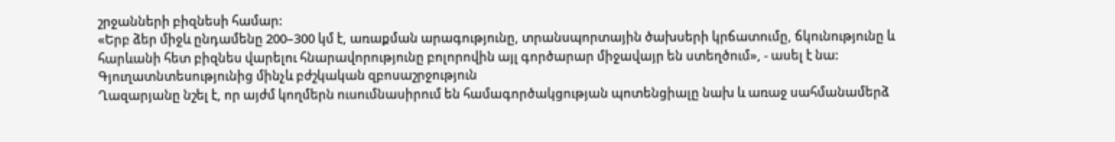շրջանների բիզնեսի համար:
«Երբ ձեր միջև ընդամենը 200–300 կմ է, առաքման արագությունը, տրանսպորտային ծախսերի կրճատումը, ճկունությունը և հարևանի հետ բիզնես վարելու հնարավորությունը բոլորովին այլ գործարար միջավայր են ստեղծում», - ասել է նա:
Գյուղատնտեսությունից մինչև բժշկական զբոսաշրջություն
Ղազարյանը նշել է, որ այժմ կողմերն ուսումնասիրում են համագործակցության պոտենցիալը նախ և առաջ սահմանամերձ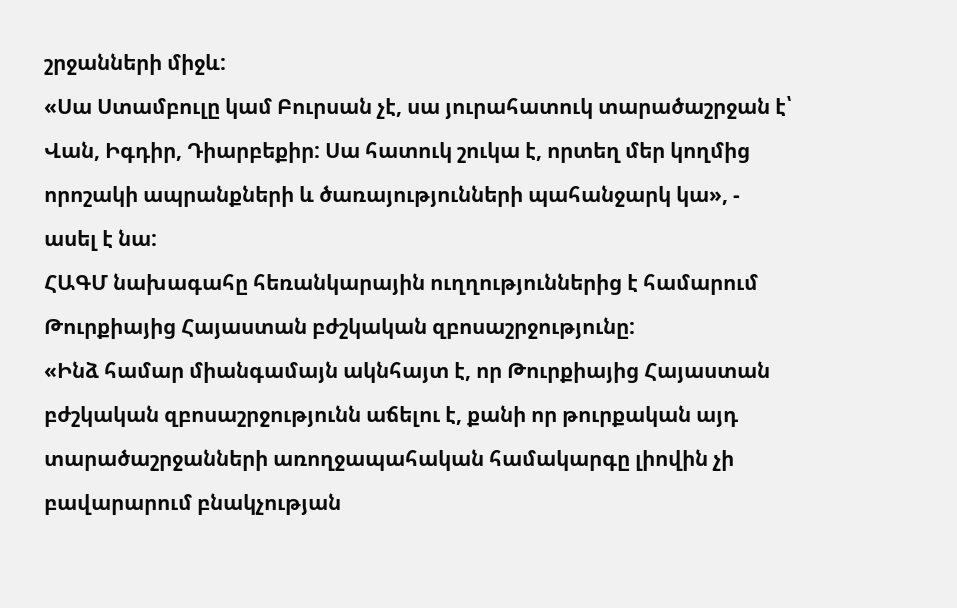շրջանների միջև:
«Սա Ստամբուլը կամ Բուրսան չէ, սա յուրահատուկ տարածաշրջան է՝ Վան, Իգդիր, Դիարբեքիր: Սա հատուկ շուկա է, որտեղ մեր կողմից որոշակի ապրանքների և ծառայությունների պահանջարկ կա», - ասել է նա:
ՀԱԳՄ նախագահը հեռանկարային ուղղություններից է համարում Թուրքիայից Հայաստան բժշկական զբոսաշրջությունը:
«Ինձ համար միանգամայն ակնհայտ է, որ Թուրքիայից Հայաստան բժշկական զբոսաշրջությունն աճելու է, քանի որ թուրքական այդ տարածաշրջանների առողջապահական համակարգը լիովին չի բավարարում բնակչության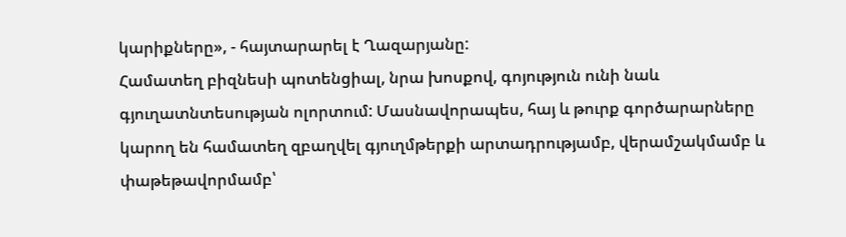կարիքները», - հայտարարել է Ղազարյանը:
Համատեղ բիզնեսի պոտենցիալ, նրա խոսքով, գոյություն ունի նաև գյուղատնտեսության ոլորտում: Մասնավորապես, հայ և թուրք գործարարները կարող են համատեղ զբաղվել գյուղմթերքի արտադրությամբ, վերամշակմամբ և փաթեթավորմամբ՝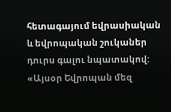հետագայում եվրասիական և եվրոպական շուկաներ դուրս գալու նպատակով:
«Այսօր Եվրոպան մեզ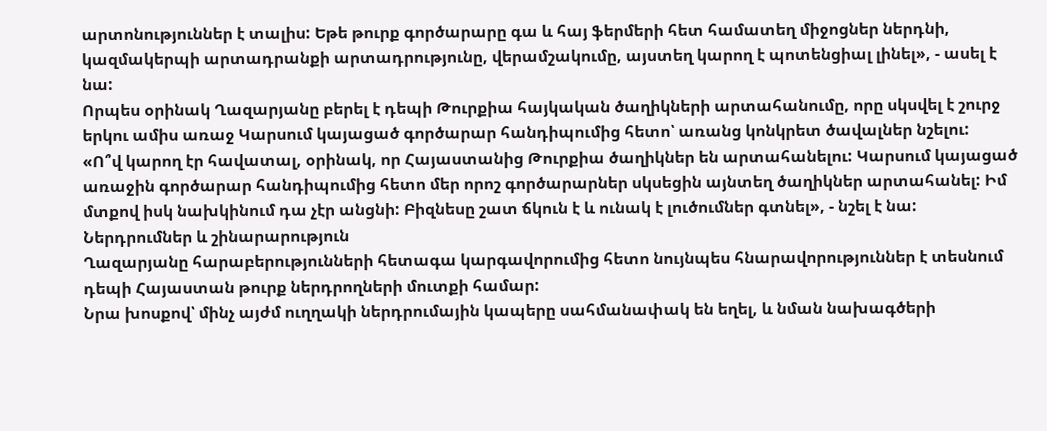արտոնություններ է տալիս: Եթե թուրք գործարարը գա և հայ ֆերմերի հետ համատեղ միջոցներ ներդնի, կազմակերպի արտադրանքի արտադրությունը, վերամշակումը, այստեղ կարող է պոտենցիալ լինել», - ասել է նա:
Որպես օրինակ Ղազարյանը բերել է դեպի Թուրքիա հայկական ծաղիկների արտահանումը, որը սկսվել է շուրջ երկու ամիս առաջ Կարսում կայացած գործարար հանդիպումից հետո՝ առանց կոնկրետ ծավալներ նշելու:
«Ո՞վ կարող էր հավատալ, օրինակ, որ Հայաստանից Թուրքիա ծաղիկներ են արտահանելու: Կարսում կայացած առաջին գործարար հանդիպումից հետո մեր որոշ գործարարներ սկսեցին այնտեղ ծաղիկներ արտահանել: Իմ մտքով իսկ նախկինում դա չէր անցնի: Բիզնեսը շատ ճկուն է և ունակ է լուծումներ գտնել», - նշել է նա:
Ներդրումներ և շինարարություն
Ղազարյանը հարաբերությունների հետագա կարգավորումից հետո նույնպես հնարավորություններ է տեսնում դեպի Հայաստան թուրք ներդրողների մուտքի համար:
Նրա խոսքով՝ մինչ այժմ ուղղակի ներդրումային կապերը սահմանափակ են եղել, և նման նախագծերի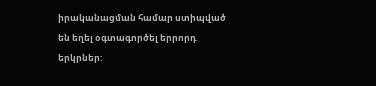իրականացման համար ստիպված են եղել օգտագործել երրորդ երկրներ: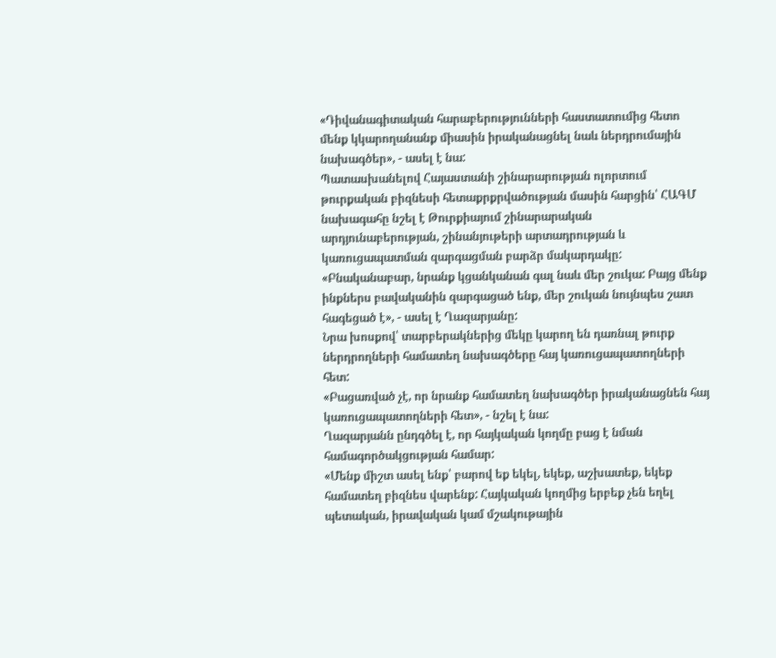«Դիվանագիտական հարաբերությունների հաստատումից հետո մենք կկարողանանք միասին իրականացնել նաև ներդրումային նախագծեր», - ասել է նա:
Պատասխանելով Հայաստանի շինարարության ոլորտում թուրքական բիզնեսի հետաքրքրվածության մասին հարցին՝ ՀԱԳՄ նախագահը նշել է Թուրքիայում շինարարական արդյունաբերության, շինանյութերի արտադրության և կառուցապատման զարգացման բարձր մակարդակը:
«Բնականաբար, նրանք կցանկանան գալ նաև մեր շուկա: Բայց մենք ինքներս բավականին զարգացած ենք, մեր շուկան նույնպես շատ հագեցած է», - ասել է Ղազարյանը:
Նրա խոսքով՝ տարբերակներից մեկը կարող են դառնալ թուրք ներդրողների համատեղ նախագծերը հայ կառուցապատողների հետ:
«Բացառված չէ, որ նրանք համատեղ նախագծեր իրականացնեն հայ կառուցապատողների հետ», - նշել է նա:
Ղազարյանն ընդգծել է, որ հայկական կողմը բաց է նման համագործակցության համար:
«Մենք միշտ ասել ենք՝ բարով եք եկել, եկեք, աշխատեք, եկեք համատեղ բիզնես վարենք: Հայկական կողմից երբեք չեն եղել պետական, իրավական կամ մշակութային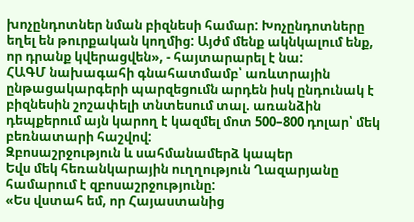խոչընդոտներ նման բիզնեսի համար: Խոչընդոտները եղել են թուրքական կողմից: Այժմ մենք ակնկալում ենք, որ դրանք կվերացվեն», - հայտարարել է նա:
ՀԱԳՄ նախագահի գնահատմամբ՝ առևտրային ընթացակարգերի պարզեցումն արդեն իսկ ընդունակ է բիզնեսին շոշափելի տնտեսում տալ. առանձին դեպքերում այն կարող է կազմել մոտ 500–800 դոլար՝ մեկ բեռնատարի հաշվով:
Զբոսաշրջություն և սահմանամերձ կապեր
Եվս մեկ հեռանկարային ուղղություն Ղազարյանը համարում է զբոսաշրջությունը:
«Ես վստահ եմ, որ Հայաստանից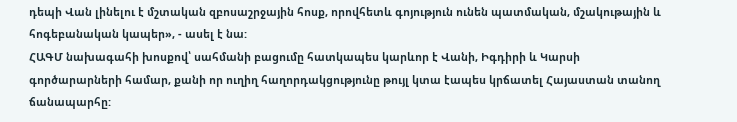դեպի Վան լինելու է մշտական զբոսաշրջային հոսք, որովհետև գոյություն ունեն պատմական, մշակութային և հոգեբանական կապեր», - ասել է նա:
ՀԱԳՄ նախագահի խոսքով՝ սահմանի բացումը հատկապես կարևոր է Վանի, Իգդիրի և Կարսի գործարարների համար, քանի որ ուղիղ հաղորդակցությունը թույլ կտա էապես կրճատել Հայաստան տանող ճանապարհը: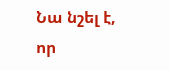Նա նշել է, որ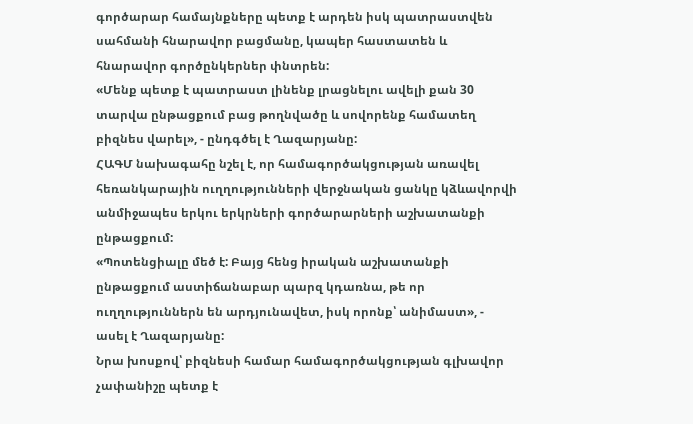գործարար համայնքները պետք է արդեն իսկ պատրաստվեն սահմանի հնարավոր բացմանը, կապեր հաստատեն և հնարավոր գործընկերներ փնտրեն:
«Մենք պետք է պատրաստ լինենք լրացնելու ավելի քան 30 տարվա ընթացքում բաց թողնվածը և սովորենք համատեղ բիզնես վարել», - ընդգծել է Ղազարյանը:
ՀԱԳՄ նախագահը նշել է, որ համագործակցության առավել հեռանկարային ուղղությունների վերջնական ցանկը կձևավորվի անմիջապես երկու երկրների գործարարների աշխատանքի ընթացքում:
«Պոտենցիալը մեծ է: Բայց հենց իրական աշխատանքի ընթացքում աստիճանաբար պարզ կդառնա, թե որ ուղղություններն են արդյունավետ, իսկ որոնք՝ անիմաստ», - ասել է Ղազարյանը:
Նրա խոսքով՝ բիզնեսի համար համագործակցության գլխավոր չափանիշը պետք է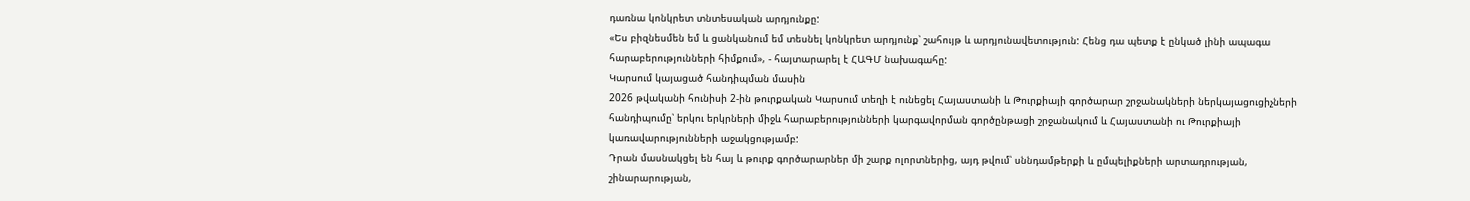դառնա կոնկրետ տնտեսական արդյունքը:
«Ես բիզնեսմեն եմ և ցանկանում եմ տեսնել կոնկրետ արդյունք՝ շահույթ և արդյունավետություն: Հենց դա պետք է ընկած լինի ապագա հարաբերությունների հիմքում», - հայտարարել է ՀԱԳՄ նախագահը:
Կարսում կայացած հանդիպման մասին
2026 թվականի հունիսի 2-ին թուրքական Կարսում տեղի է ունեցել Հայաստանի և Թուրքիայի գործարար շրջանակների ներկայացուցիչների հանդիպումը՝ երկու երկրների միջև հարաբերությունների կարգավորման գործընթացի շրջանակում և Հայաստանի ու Թուրքիայի կառավարությունների աջակցությամբ:
Դրան մասնակցել են հայ և թուրք գործարարներ մի շարք ոլորտներից, այդ թվում՝ սննդամթերքի և ըմպելիքների արտադրության, շինարարության,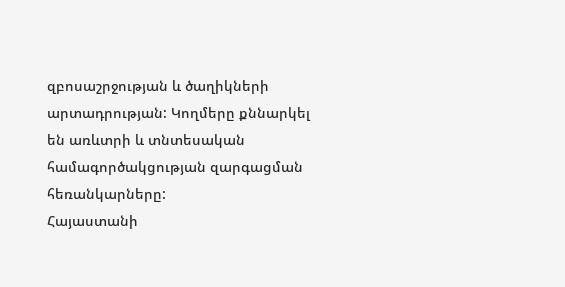զբոսաշրջության և ծաղիկների արտադրության: Կողմերը քննարկել են առևտրի և տնտեսական համագործակցության զարգացման հեռանկարները:
Հայաստանի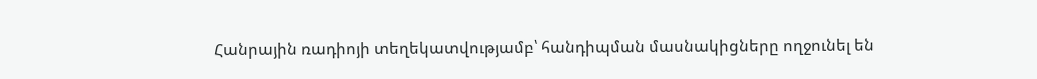Հանրային ռադիոյի տեղեկատվությամբ՝ հանդիպման մասնակիցները ողջունել են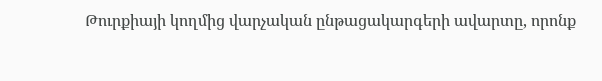Թուրքիայի կողմից վարչական ընթացակարգերի ավարտը, որոնք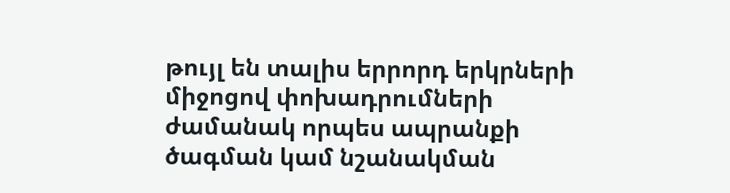թույլ են տալիս երրորդ երկրների միջոցով փոխադրումների ժամանակ որպես ապրանքի ծագման կամ նշանակման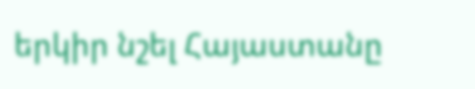երկիր նշել Հայաստանը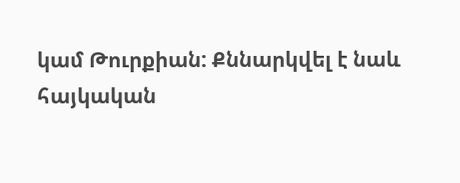կամ Թուրքիան: Քննարկվել է նաև հայկական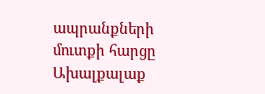ապրանքների մուտքի հարցը Ախալքալաք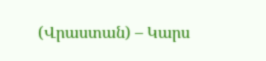(Վրաստան) – Կարս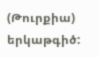(Թուրքիա) երկաթգիծ: